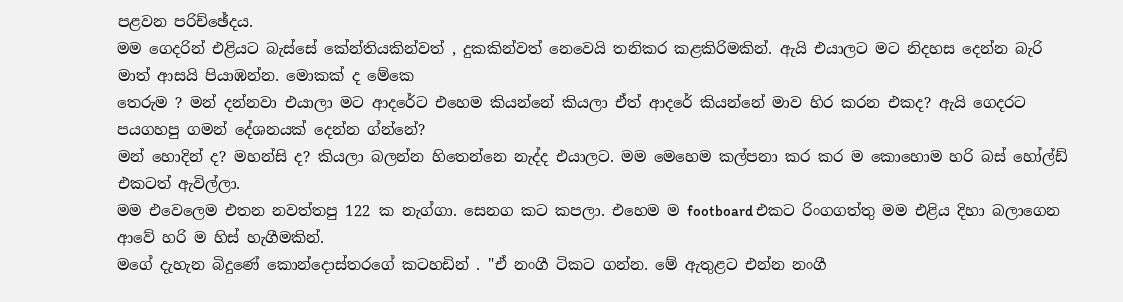පළවන පරිච්ඡේදය.
මම ගෙදරින් එළියට බැස්සේ කේන්තියකින්වත් , දුකකින්වත් නෙවෙයි තනිකර කළකිරිමකින්. ඇයි එයාලට මට නිදහස දෙන්න බැරි මාත් ආසයි පියාඹන්න. මොකක් ද මේකෙ
තෙරුම ? මන් දන්නවා එයාලා මට ආදරේට එහෙම කියන්නේ කියලා ඒත් ආදරේ කියන්නේ මාව හිර කරන එකද? ඇයි ගෙදරට පයගහපු ගමන් දේශනයක් දෙන්න ග්න්නේ?
මන් හොදින් ද? මහන්සි ද? කියලා බලන්න හිතෙන්නෙ නැද්ද එයාලට. මම මෙහෙම කල්පනා කර කර ම කොහොම හරි බස් හෝල්ඩ් එකටත් ඇවිල්ලා.
මම එවෙලෙම එතන නවත්තපු 122 ක නැග්ගා. සෙනග කට කපලා. එහෙම ම footboard එකට රිංගගත්තු මම එළිය දිහා බලාගෙන ආවේ හරි ම හිස් හැගීමකින්.
මගේ දැහැන බිදුණේ කොන්දොස්තරගේ කටහඩින් . "ඒ නංගී ටිකට ගන්න. මේ ඇතුළට එන්න නංගී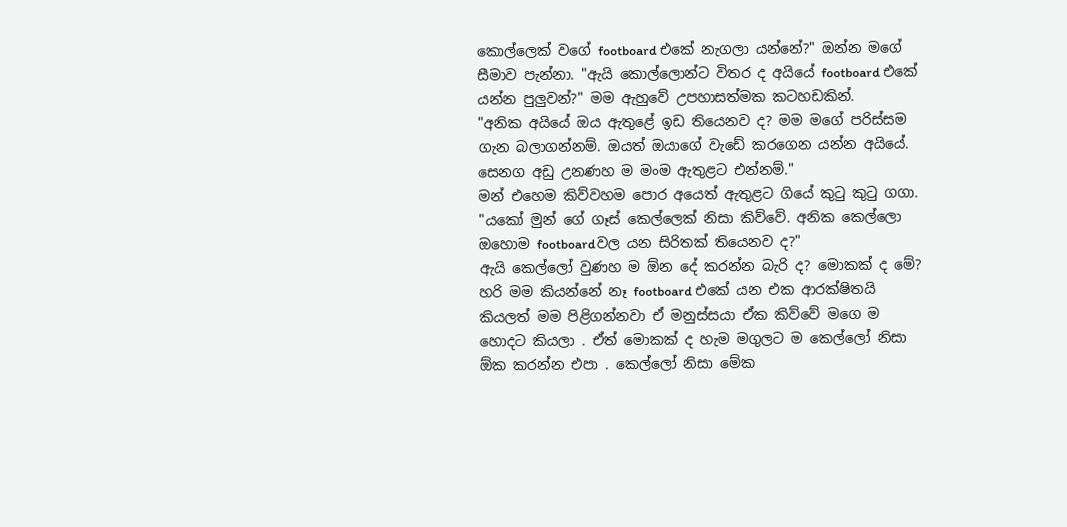කොල්ලෙක් වගේ footboard එකේ නැගලා යන්නේ?" ඔන්න මගේ සීමාව පැන්නා. "ඇයි කොල්ලොන්ට විතර ද අයියේ footboard එකේ යන්න පුලුවන්?" මම ඇහුවේ උපහාසත්මක කටහඩකින්.
"අනික අයියේ ඔය ඇතුළේ ඉඩ තියෙනව ද? මම මගේ පරිස්සම ගැන බලාගන්නම්. ඔයත් ඔයාගේ වැඩේ කරගෙන යන්න අයියේ. සෙනග අඩු උනණහ ම මංම ඇතුළට එන්නම්."
මන් එහෙම කිව්වහම පොර අයෙත් ඇතුළට ගියේ කුටු කුටු ගගා. "යකෝ මුන් ගේ ගෑස් කෙල්ලෙක් නිසා කිව්වේ. අනික කෙල්ලො ඔහොම footboardවල යන සිරිතක් තියෙනව ද?"
ඇයි කෙල්ලෝ වුණහ ම ඕන දේ කරන්න බැරි ද? මොකක් ද මේ? හරි මම කියන්නේ නෑ footboard එකේ යන එක ආරක්ෂිතයි කියලත් මම පිළිගන්නවා ඒ මනුස්සයා ඒක කිව්වේ මගෙ ම හොදට කියලා . ඒත් මොකක් ද හැම මගුලට ම කෙල්ලෝ නිසා ඕක කරන්න එපා . කෙල්ලෝ නිසා මේක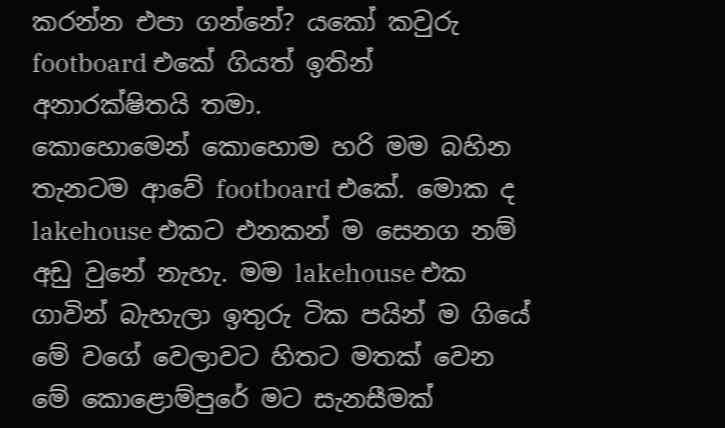කරන්න එපා ගන්නේ? යකෝ කවුරු footboard එකේ ගියත් ඉතින් අනාරක්ෂිතයි තමා.
කොහොමෙන් කොහොම හරි මම බහින තැනටම ආවේ footboard එකේ. මොක ද lakehouse එකට එනකන් ම සෙනග නම් අඩු වුනේ නැහැ. මම lakehouse එක ගාවින් බැහැලා ඉතුරු ටික පයින් ම ගියේ මේ වගේ වෙලාවට හිතට මතක් වෙන මේ කොළොම්පුරේ මට සැනසීමක්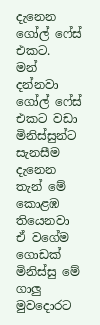දැනෙන ගෝල් ෆේස් එකට.
මන් දන්නවා ගෝල් ෆේස් එකට වඩා මිනිස්සුන්ට සැනසීම දැනෙන තැන් මේ කොළඹ තියෙනවා ඒ වගේම ගොඩක් මිනිස්සු මේ ගාලු මුවදොරට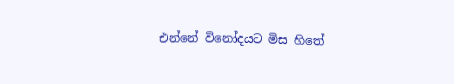එන්නේ විනෝදයට මිස හිතේ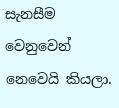සැනසීම වෙනුවෙන් නෙවෙයි කියලා.